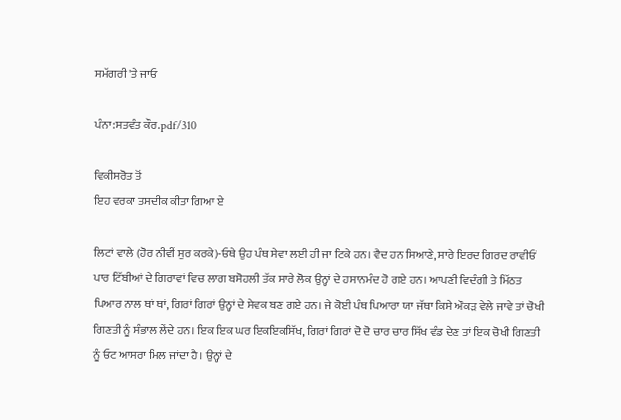ਸਮੱਗਰੀ 'ਤੇ ਜਾਓ

ਪੰਨਾ:ਸਤਵੰਤ ਕੌਰ.pdf/310

ਵਿਕੀਸਰੋਤ ਤੋਂ
ਇਹ ਵਰਕਾ ਤਸਦੀਕ ਕੀਤਾ ਗਿਆ ਏ

ਲਿਟਾਂ ਵਾਲੇ (ਹੋਰ ਨੀਵੀਂ ਸੁਰ ਕਰਕੇ)-ਓਥੇ ਉਹ ਪੰਥ ਸੇਵਾ ਲਈ ਹੀ ਜਾ ਟਿਕੇ ਹਨ। ਵੈਦ ਹਨ ਸਿਆਣੇ, ਸਾਰੇ ਇਰਦ ਗਿਰਦ ਰਾਵੀਓਂ ਪਾਰ ਟਿੱਬੀਆਂ ਦੇ ਗਿਰਾਵਾਂ ਵਿਚ ਲਾਗ ਬਸੋਹਲੀ ਤੱਕ ਸਾਰੇ ਲੋਕ ਉਨ੍ਹਾਂ ਦੇ ਹਸਾਨਮੰਦ ਹੋ ਗਏ ਹਨ। ਆਪਣੀ ਵਿਦੰਗੀ ਤੇ ਮਿੱਠਤ ਪਿਆਰ ਨਾਲ ਥਾਂ ਥਾਂ, ਗਿਰਾਂ ਗਿਰਾਂ ਉਨ੍ਹਾਂ ਦੇ ਸੇਵਕ ਬਣ ਗਏ ਹਨ। ਜੇ ਕੋਈ ਪੰਥ ਪਿਆਰਾ ਯਾ ਜੱਥਾ ਕਿਸੇ ਔਕੜ ਵੇਲੇ ਜਾਵੇ ਤਾਂ ਚੋਖੀ ਗਿਣਤੀ ਨੂੰ ਸੰਭਾਲ ਲੇਂਦੇ ਹਨ। ਇਕ ਇਕ ਘਰ ਇਕਇਕਸਿੱਖ, ਗਿਰਾਂ ਗਿਰਾਂ ਦੋ ਦੋ ਚਾਰ ਚਾਰ ਸਿੱਖ ਵੰਡ ਦੇਣ ਤਾਂ ਇਕ ਚੋਖੀ ਗਿਣਤੀ ਨੂੰ ਓਟ ਆਸਰਾ ਮਿਲ ਜਾਂਦਾ ਹੈ। ਉਨ੍ਹਾਂ ਦੇ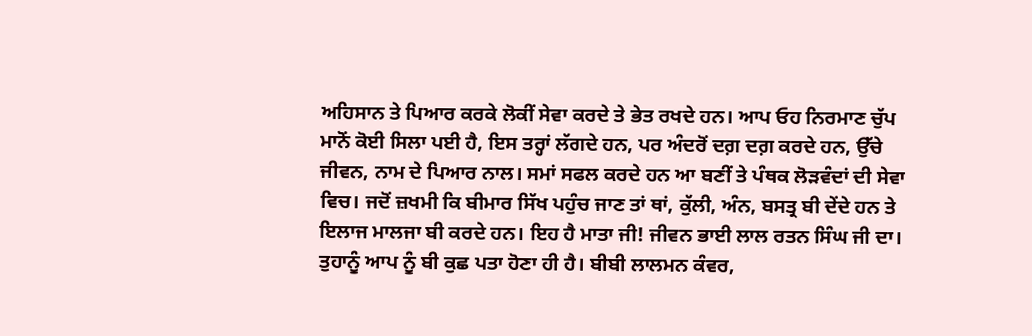ਅਹਿਸਾਨ ਤੇ ਪਿਆਰ ਕਰਕੇ ਲੋਕੀਂ ਸੇਵਾ ਕਰਦੇ ਤੇ ਭੇਤ ਰਖਦੇ ਹਨ। ਆਪ ਓਹ ਨਿਰਮਾਣ ਚੁੱਪ ਮਾਨੋਂ ਕੋਈ ਸਿਲਾ ਪਈ ਹੈ, ਇਸ ਤਰ੍ਹਾਂ ਲੱਗਦੇ ਹਨ, ਪਰ ਅੰਦਰੋਂ ਦਗ਼ ਦਗ਼ ਕਰਦੇ ਹਨ, ਉੱਚੇ ਜੀਵਨ, ਨਾਮ ਦੇ ਪਿਆਰ ਨਾਲ। ਸਮਾਂ ਸਫਲ ਕਰਦੇ ਹਨ ਆ ਬਣੀਂ ਤੇ ਪੰਥਕ ਲੋੜਵੰਦਾਂ ਦੀ ਸੇਵਾ ਵਿਚ। ਜਦੋਂ ਜ਼ਖਮੀ ਕਿ ਬੀਮਾਰ ਸਿੱਖ ਪਹੁੰਚ ਜਾਣ ਤਾਂ ਥਾਂ, ਕੁੱਲੀ, ਅੰਨ, ਬਸਤ੍ਰ ਬੀ ਦੇਂਦੇ ਹਨ ਤੇ ਇਲਾਜ ਮਾਲਜਾ ਬੀ ਕਰਦੇ ਹਨ। ਇਹ ਹੈ ਮਾਤਾ ਜੀ! ਜੀਵਨ ਭਾਈ ਲਾਲ ਰਤਨ ਸਿੰਘ ਜੀ ਦਾ। ਤੁਹਾਨੂੰ ਆਪ ਨੂੰ ਬੀ ਕੁਛ ਪਤਾ ਹੋਣਾ ਹੀ ਹੈ। ਬੀਬੀ ਲਾਲਮਨ ਕੰਵਰ,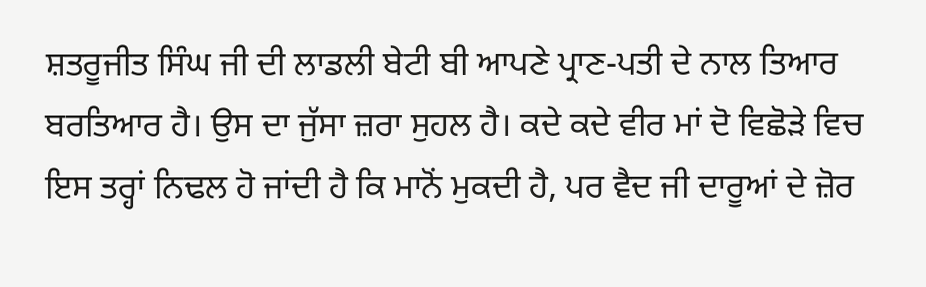ਸ਼ਤਰੂਜੀਤ ਸਿੰਘ ਜੀ ਦੀ ਲਾਡਲੀ ਬੇਟੀ ਬੀ ਆਪਣੇ ਪ੍ਰਾਣ-ਪਤੀ ਦੇ ਨਾਲ ਤਿਆਰ ਬਰਤਿਆਰ ਹੈ। ਉਸ ਦਾ ਜੁੱਸਾ ਜ਼ਰਾ ਸੁਹਲ ਹੈ। ਕਦੇ ਕਦੇ ਵੀਰ ਮਾਂ ਦੋ ਵਿਛੋੜੇ ਵਿਚ ਇਸ ਤਰ੍ਹਾਂ ਨਿਢਲ ਹੋ ਜਾਂਦੀ ਹੈ ਕਿ ਮਾਨੋਂ ਮੁਕਦੀ ਹੈ, ਪਰ ਵੈਦ ਜੀ ਦਾਰੂਆਂ ਦੇ ਜ਼ੋਰ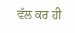ਵੱਲ ਕਰ ਹੀ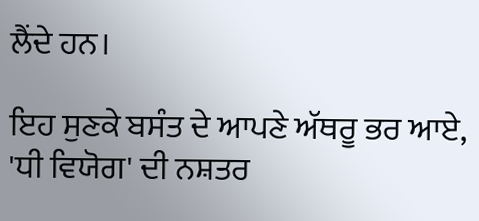ਲੈਂਦੇ ਹਨ।

ਇਹ ਸੁਣਕੇ ਬਸੰਤ ਦੇ ਆਪਣੇ ਅੱਥਰੂ ਭਰ ਆਏ, 'ਧੀ ਵਿਯੋਗ' ਦੀ ਨਸ਼ਤਰ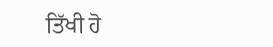ਤਿੱਖੀ ਹੋ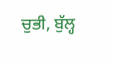ਚੁਭੀ, ਬੁੱਲ੍ਹ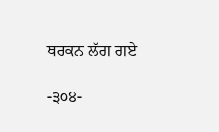ਥਰਕਨ ਲੱਗ ਗਏ

-੩੦੪-